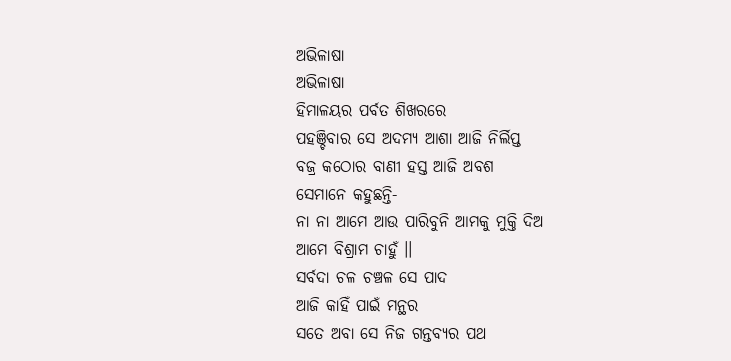ଅଭିଳାଷା
ଅଭିଳାଷା
ହିମାଳୟର ପର୍ବତ ଶିଖରରେ
ପହଞ୍ଚିବାର ସେ ଅଦମ୍ୟ ଆଶା ଆଜି ନିର୍ଲିପ୍ତ
ବଜ୍ର କଠୋର ବାଣୀ ହସ୍ତ ଆଜି ଅବଶ
ସେମାନେ କହୁଛନ୍ତି-
ନା ନା ଆମେ ଆଉ ପାରିବୁନି ଆମକୁ ମୁକ୍ତି ଦିଅ
ଆମେ ବିଶ୍ରାମ ଚାହୁଁ ।।
ସର୍ବଦା ଚଳ ଚଞ୍ଚଳ ସେ ପାଦ
ଆଜି କାହିଁ ପାଇଁ ମନ୍ଥର
ସତେ ଅବା ସେ ନିଜ ଗନ୍ତବ୍ୟର ପଥ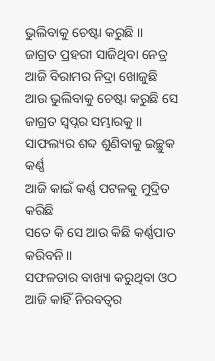ଭୁଲିବାକୁ ଚେଷ୍ଟା କରୁଛି ।।
ଜାଗ୍ରତ ପ୍ରହରୀ ସାଜିଥିବା ନେତ୍ର
ଆଜି ବିରାମର ନିଦ୍ରା ଖୋଜୁଛି
ଆଉ ଭୁଲିବାକୁ ଚେଷ୍ଟା କରୁଛି ସେ
ଜାଗ୍ରତ ସ୍ଵପ୍ନର ସମ୍ଭାରକୁ ।।
ସାଫଲ୍ୟର ଶବ୍ଦ ଶୁଣିବାକୁ ଇଚ୍ଛୁକ କର୍ଣ୍ଣ
ଆଜି କାଇଁ କର୍ଣ୍ଣ ପଟଳକୁ ମୁଦ୍ରିତ କରିଛି
ସତେ କି ସେ ଆଉ କିଛି କର୍ଣ୍ଣପାତ କରିବନି।।
ସଫଳତାର ବାଖ୍ୟା କରୁଥିବା ଓଠ
ଆଜି କାହିଁ ନିରବତ୍ଵର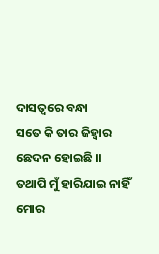ଦାସତ୍ଵରେ ବନ୍ଧା
ସତେ କି ତାର ଜିହ୍ଵାର ଛେଦନ ହୋଇଛି ।।
ତଥାପି ମୁଁ ହାରିଯାଇ ନାହିଁ
ମୋର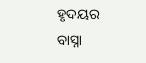ହୃଦୟର ବାସ୍ନା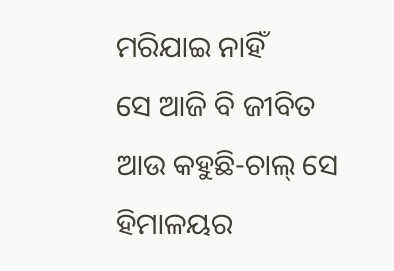ମରିଯାଇ ନାହିଁ
ସେ ଆଜି ବି ଜୀବିତ
ଆଉ କହୁଛି-ଚାଲ୍ ସେ ହିମାଳୟର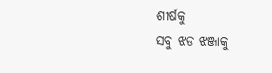ଶୀର୍ଷକୁ
ସବୁ ଝଡ ଝଞ୍ଜାକୁ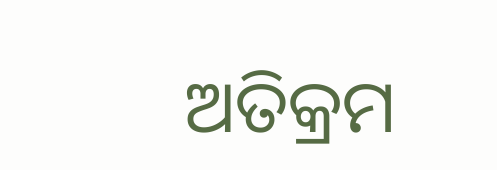ଅତିକ୍ରମ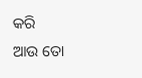କରି
ଆଉ ତୋ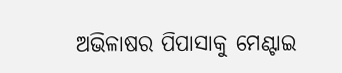ଅଭିଳାଷର ପିପାସାକୁ ମେଣ୍ଟାଇ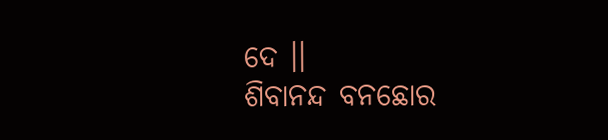ଦେ ।।
ଶିବାନନ୍ଦ ବନଛୋର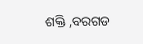ଶକ୍ତି ,ବରଗଡ